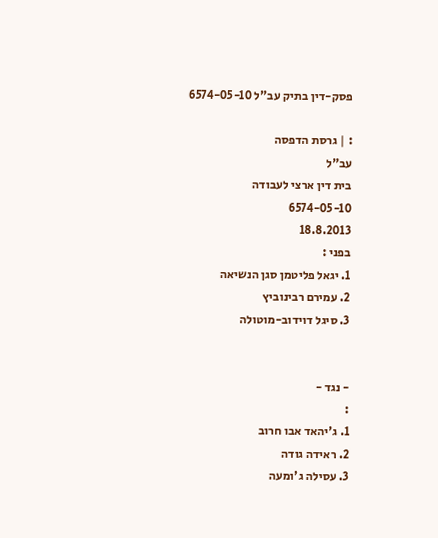פסק-דין בתיק עב"ל 6574-05-10

: | גרסת הדפסה
עב"ל
בית דין ארצי לעבודה
6574-05-10
18.8.2013
בפני :
1. יגאל פליטמן סגן הנשיאה
2. עמירם רבינוביץ
3. סיגל דוידוב-מוטולה


- נגד -
:
1. ג'יהאד אבו חרוב
2. ראידה גודה
3. עסילה ג'ומעה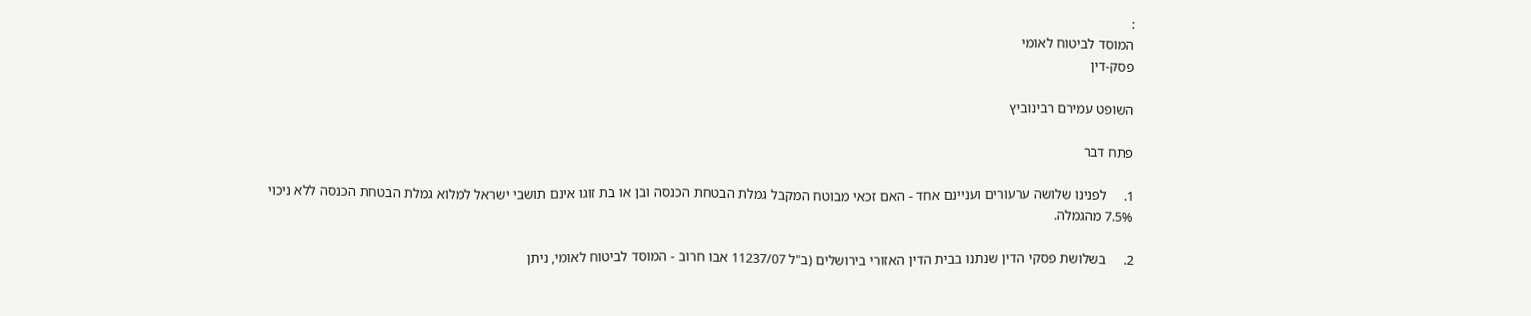:
המוסד לביטוח לאומי
פסק-דין

השופט עמירם רבינוביץ

פתח דבר

1.     לפנינו שלושה ערעורים ועניינם אחד - האם זכאי מבוטח המקבל גמלת הבטחת הכנסה ובן או בת זוגו אינם תושבי ישראל למלוא גמלת הבטחת הכנסה ללא ניכוי 7.5% מהגמלה.

2.     בשלושת פסקי הדין שנתנו בבית הדין האזורי בירושלים (ב"ל 11237/07 אבו חרוב - המוסד לביטוח לאומי, ניתן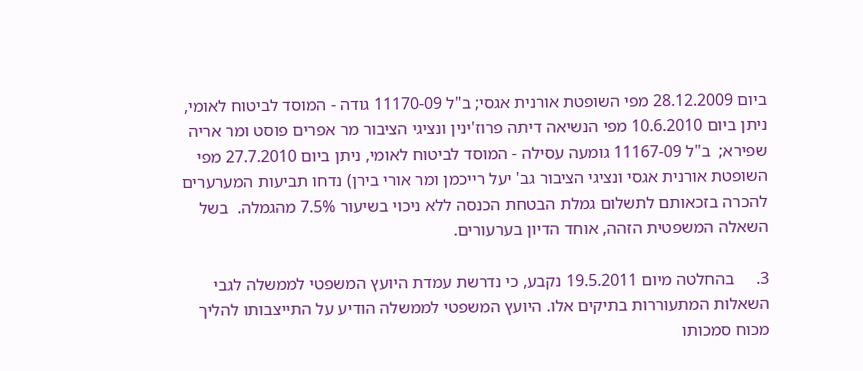ביום 28.12.2009 מפי השופטת אורנית אגסי; ב"ל 11170-09 גודה - המוסד לביטוח לאומי, ניתן ביום 10.6.2010 מפי הנשיאה דיתה פרוז'ינין ונציגי הציבור מר אפרים פוסט ומר אריה שפירא;  ב"ל 11167-09 גומעה עסילה - המוסד לביטוח לאומי, ניתן ביום 27.7.2010 מפי השופטת אורנית אגסי ונציגי הציבור גב' יעל רייכמן ומר אורי בירן) נדחו תביעות המערערים להכרה בזכאותם לתשלום גמלת הבטחת הכנסה ללא ניכוי בשיעור 7.5% מהגמלה.  בשל השאלה המשפטית הזהה, אוחד הדיון בערעורים.

3.     בהחלטה מיום 19.5.2011 נקבע, כי נדרשת עמדת היועץ המשפטי לממשלה לגבי השאלות המתעוררות בתיקים אלו. היועץ המשפטי לממשלה הודיע על התייצבותו להליך מכוח סמכותו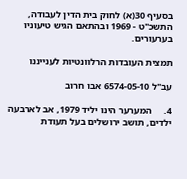בסעיף 30(א) לחוק בית הדין לעבודה, התשכ"ט - 1969 ובהתאם הגיש טיעוניו בערעורים.

תמצית העובדות הרלוונטיות לענייננו

עב"ל 6574-05-10 אבו חרוב

4.     המערער הינו יליד 1979, אב לארבעה ילדים, תושב ירושלים בעל תעודת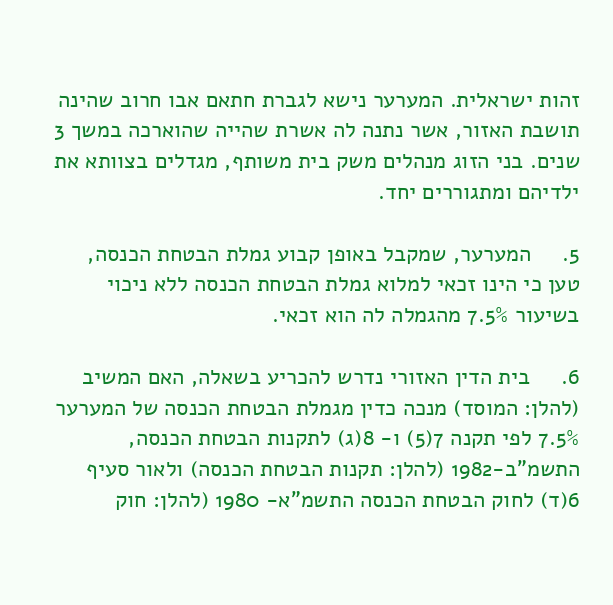זהות ישראלית. המערער נישא לגברת חתאם אבו חרוב שהינה תושבת האזור, אשר נתנה לה אשרת שהייה שהוארכה במשך 3 שנים. בני הזוג מנהלים משק בית משותף, מגדלים בצוותא את ילדיהם ומתגוררים יחד.

5.     המערער, שמקבל באופן קבוע גמלת הבטחת הכנסה, טען כי הינו זכאי למלוא גמלת הבטחת הכנסה ללא ניכוי בשיעור 7.5% מהגמלה לה הוא זכאי.

6.     בית הדין האזורי נדרש להכריע בשאלה, האם המשיב (להלן: המוסד) מנכה כדין מגמלת הבטחת הכנסה של המערער 7.5% לפי תקנה 7(5) ו- 8(ג) לתקנות הבטחת הכנסה, התשמ"ב-1982 (להלן: תקנות הבטחת הכנסה) ולאור סעיף 6(ד) לחוק הבטחת הכנסה התשמ"א- 1980 (להלן: חוק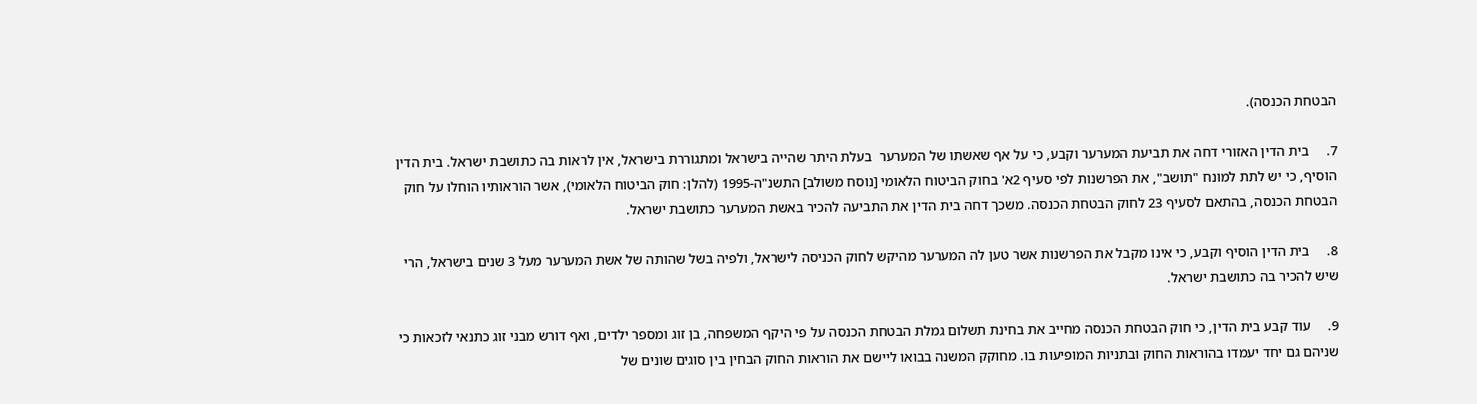הבטחת הכנסה).

7.     בית הדין האזורי דחה את תביעת המערער וקבע, כי על אף שאשתו של המערער  בעלת היתר שהייה בישראל ומתגוררת בישראל, אין לראות בה כתושבת ישראל. בית הדין הוסיף, כי יש לתת למונח "תושב", את הפרשנות לפי סעיף 2א' בחוק הביטוח הלאומי [נוסח משולב] התשנ"ה-1995 (להלן: חוק הביטוח הלאומי), אשר הוראותיו הוחלו על חוק הבטחת הכנסה, בהתאם לסעיף 23 לחוק הבטחת הכנסה. משכך דחה בית הדין את התביעה להכיר באשת המערער כתושבת ישראל.

8.     בית הדין הוסיף וקבע, כי אינו מקבל את הפרשנות אשר טען לה המערער מהיקש לחוק הכניסה לישראל, ולפיה בשל שהותה של אשת המערער מעל 3 שנים בישראל, הרי שיש להכיר בה כתושבת ישראל.

9.     עוד קבע בית הדין, כי חוק הבטחת הכנסה מחייב את בחינת תשלום גמלת הבטחת הכנסה על פי היקף המשפחה, בן זוג ומספר ילדים, ואף דורש מבני זוג כתנאי לזכאות כי שניהם גם יחד יעמדו בהוראות החוק ובתניות המופיעות בו. מחוקק המשנה בבואו ליישם את הוראות החוק הבחין בין סוגים שונים של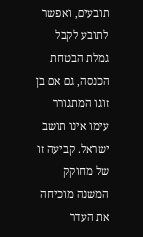תובעים, ואפשר לתובע לקבל גמלת הבטחת הכנסה, גם אם בן זוגו המתגורר עימו אינו תושב ישראל. קביעה זו של מחוקק המשנה מוכיחה את העדר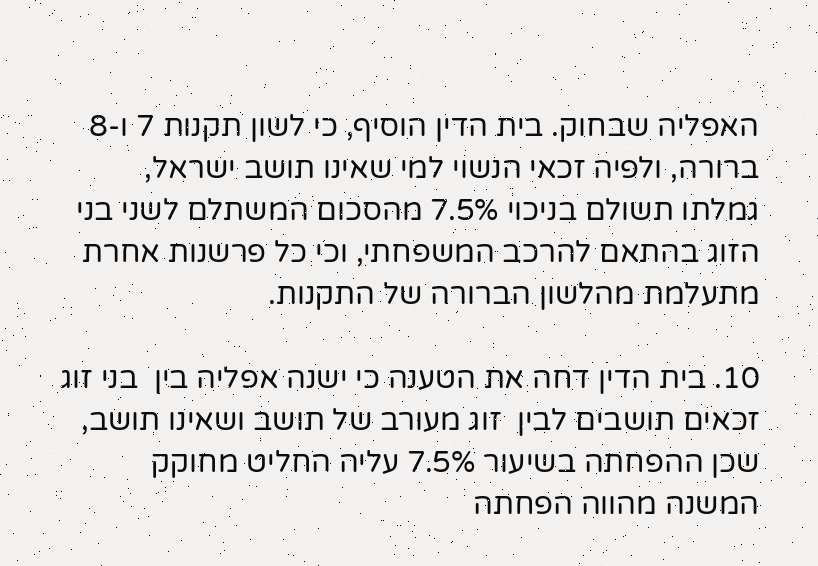האפליה שבחוק. בית הדין הוסיף, כי לשון תקנות 7 ו-8  ברורה, ולפיה זכאי הנשוי למי שאינו תושב ישראל, גמלתו תשולם בניכוי 7.5% מהסכום המשתלם לשני בני הזוג בהתאם להרכב המשפחתי, וכי כל פרשנות אחרת מתעלמת מהלשון הברורה של התקנות.

10. בית הדין דחה את הטענה כי ישנה אפליה בין  בני זוג זכאים תושבים לבין  זוג מעורב של תושב ושאינו תושב, שכן ההפחתה בשיעור 7.5% עליה החליט מחוקק המשנה מהווה הפחתה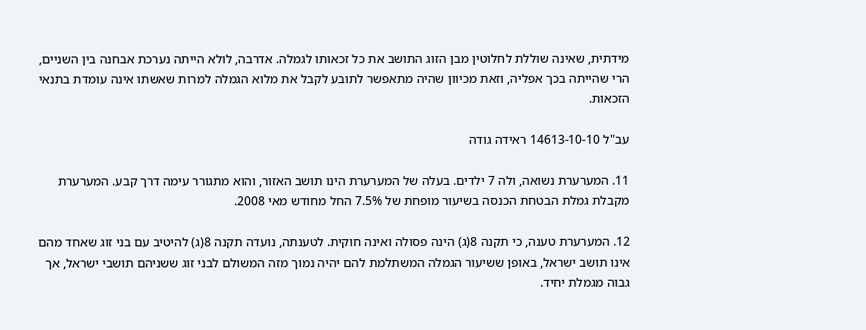מידתית, שאינה שוללת לחלוטין מבן הזוג התושב את כל זכאותו לגמלה. אדרבה, לולא הייתה נערכת אבחנה בין השניים, הרי שהייתה בכך אפליה, וזאת מכיוון שהיה מתאפשר לתובע לקבל את מלוא הגמלה למרות שאשתו אינה עומדת בתנאי הזכאות.

עב"ל 14613-10-10 ראידה גודה

11. המערערת נשואה, ולה 7 ילדים. בעלה של המערערת הינו תושב האזור, והוא מתגורר עימה דרך קבע. המערערת מקבלת גמלת הבטחת הכנסה בשיעור מופחת של 7.5% החל מחודש מאי 2008.

12. המערערת טענה, כי תקנה 8(ג) הינה פסולה ואינה חוקית. לטענתה, נועדה תקנה 8(ג) להיטיב עם בני זוג שאחד מהם אינו תושב ישראל, באופן ששיעור הגמלה המשתלמת להם יהיה נמוך מזה המשולם לבני זוג ששניהם תושבי ישראל, אך גבוה מגמלת יחיד.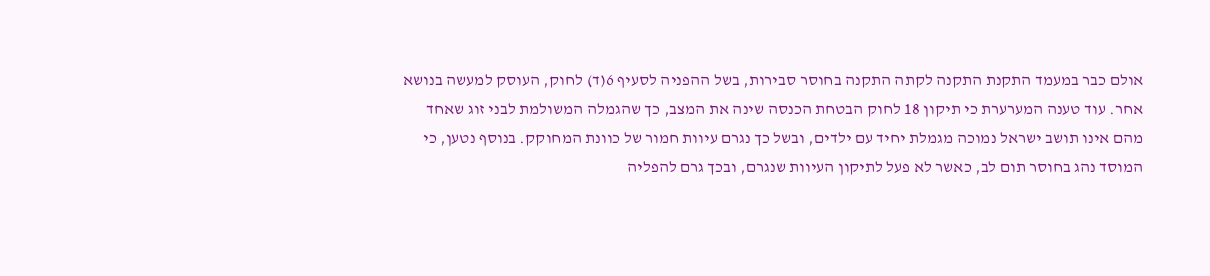אולם כבר במעמד התקנת התקנה לקתה התקנה בחוסר סבירות, בשל ההפניה לסעיף 6(ד) לחוק, העוסק למעשה בנושא אחר. עוד טענה המערערת כי תיקון 18 לחוק הבטחת הכנסה שינה את המצב, כך שהגמלה המשולמת לבני זוג שאחד מהם אינו תושב ישראל נמוכה מגמלת יחיד עם ילדים, ובשל כך נגרם עיוות חמור של כוונת המחוקק. בנוסף נטען, כי המוסד נהג בחוסר תום לב, כאשר לא פעל לתיקון העיוות שנגרם, ובכך גרם להפליה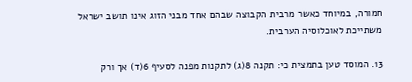חמורה, במיוחד כאשר מרבית הקבוצה שבהם אחד מבני הזוג אינו תושב ישראל משתייכת לאוכלוסיה הערבית.

13. המוסד טען בתמצית כי: תקנה 8(ג) לתקנות מפנה לסעיף 6(ד) אך ורק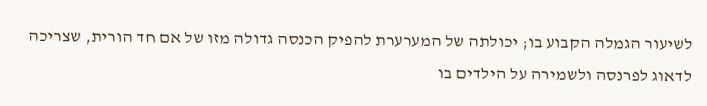לשיעור הגמלה הקבוע בו; יכולתה של המערערת להפיק הכנסה גדולה מזו של אם חד הורית, שצריכה לדאוג לפרנסה ולשמירה על הילדים בו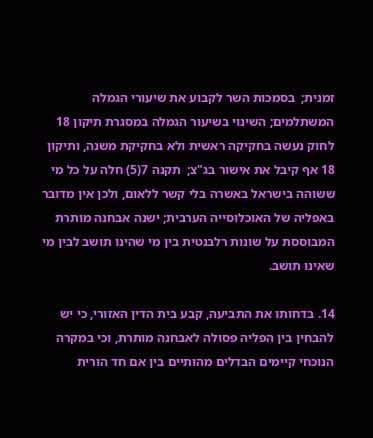זמנית;  בסמכות השר לקבוע את שיעורי הגמלה המשתלמים; השינוי בשיעור הגמלה במסגרת תיקון 18 לחוק נעשה בחקיקה ראשית ולא בחקיקת משנה, ותיקון 18 אף קיבל את אישור בג"צ;  תקנה 7(5) חלה על כל מי ששוהה בישראל באשרה בלי קשר ללאום, ולכן אין מדובר באפליה של האוכלוסייה הערבית; ישנה אבחנה מותרת המבוססת על שונות רלבנטית בין מי שהינו תושב לבין מי שאינו תושב.

14. בדחותו את התביעה, קבע בית הדין האזורי, כי יש להבחין בין הפליה פסולה לאבחנה מותרת, וכי במקרה הנוכחי קיימים הבדלים מהותיים בין אם חד הורית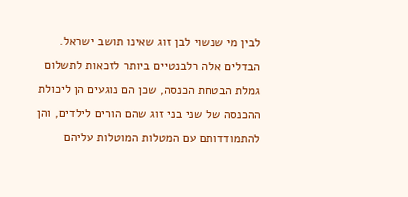לבין מי שנשוי לבן זוג שאינו תושב ישראל. הבדלים אלה רלבנטיים ביותר לזכאות לתשלום גמלת הבטחת הכנסה, שכן הם נוגעים הן ליכולת ההכנסה של שני בני זוג שהם הורים לילדים, והן להתמודדותם עם המטלות המוטלות עליהם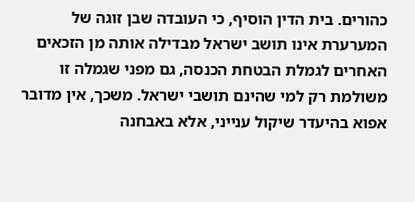כהורים. בית הדין הוסיף, כי העובדה שבן זוגה של המערערת אינו תושב ישראל מבדילה אותה מן הזכאים האחרים לגמלת הבטחת הכנסה, גם מפני שגמלה זו משולמת רק למי שהינם תושבי ישראל. משכך, אין מדובר אפוא בהיעדר שיקול ענייני, אלא באבחנה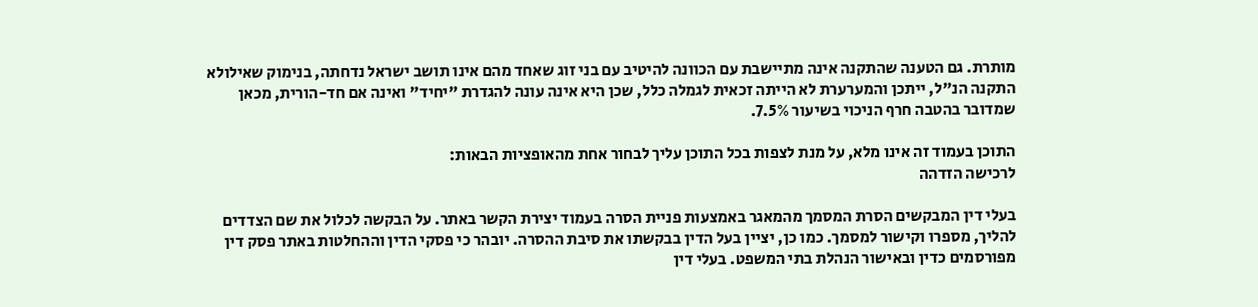מותרת. גם הטענה שהתקנה אינה מתיישבת עם הכוונה להיטיב עם בני זוג שאחד מהם אינו תושב ישראל נדחתה, בנימוק שאילולא התקנה הנ"ל, ייתכן והמערערת לא הייתה זכאית לגמלה כלל, שכן היא אינה עונה להגדרת "יחיד" ואינה אם חד-הורית, מכאן שמדובר בהטבה חרף הניכוי בשיעור 7.5%.

התוכן בעמוד זה אינו מלא, על מנת לצפות בכל התוכן עליך לבחור אחת מהאופציות הבאות:
לרכישה הזדהה

בעלי דין המבקשים הסרת המסמך מהמאגר באמצעות פניית הסרה בעמוד יצירת הקשר באתר. על הבקשה לכלול את שם הצדדים להליך, מספרו וקישור למסמך. כמו כן, יציין בעל הדין בבקשתו את סיבת ההסרה. יובהר כי פסקי הדין וההחלטות באתר פסק דין מפורסמים כדין ובאישור הנהלת בתי המשפט. בעלי דין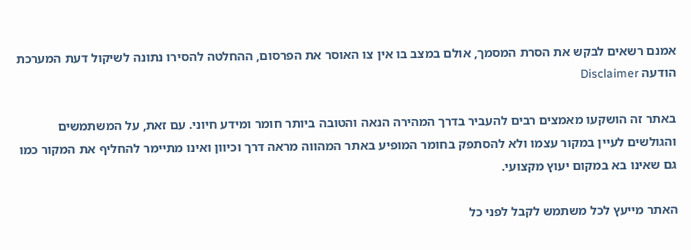אמנם רשאים לבקש את הסרת המסמך, אולם במצב בו אין צו האוסר את הפרסום, ההחלטה להסירו נתונה לשיקול דעת המערכת
הודעה Disclaimer

באתר זה הושקעו מאמצים רבים להעביר בדרך המהירה הנאה והטובה ביותר חומר ומידע חיוני. עם זאת, על המשתמשים והגולשים לעיין במקור עצמו ולא להסתפק בחומר המופיע באתר המהווה מראה דרך וכיוון ואינו מתיימר להחליף את המקור כמו גם שאינו בא במקום יעוץ מקצועי.

האתר מייעץ לכל משתמש לקבל לפני כל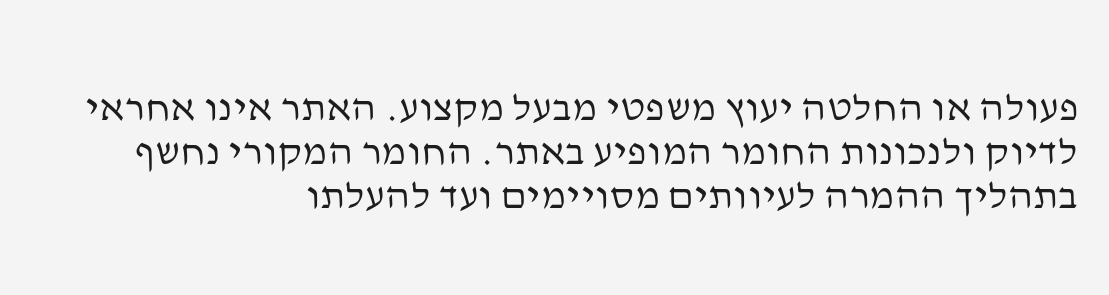פעולה או החלטה יעוץ משפטי מבעל מקצוע. האתר אינו אחראי לדיוק ולנכונות החומר המופיע באתר. החומר המקורי נחשף בתהליך ההמרה לעיוותים מסויימים ועד להעלתו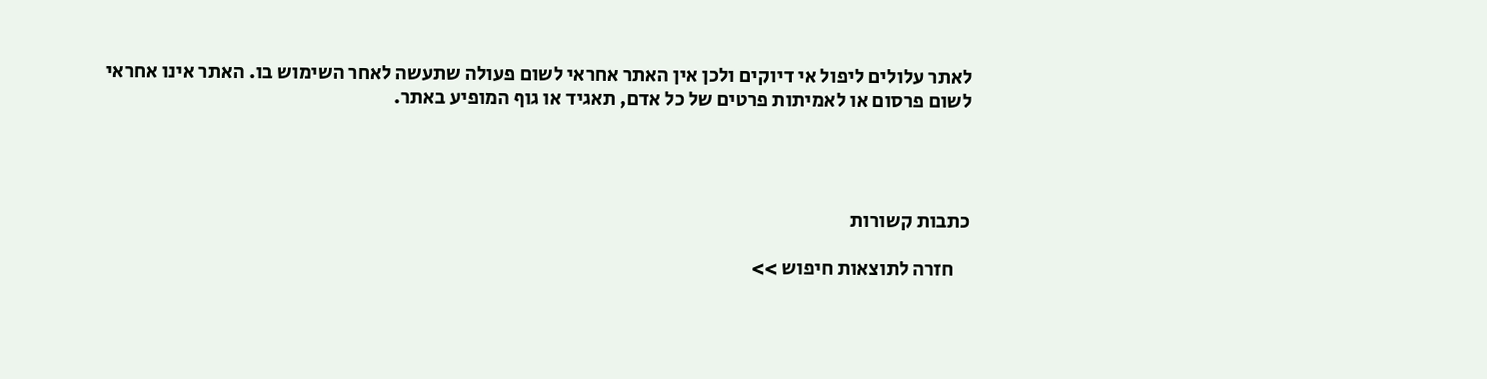לאתר עלולים ליפול אי דיוקים ולכן אין האתר אחראי לשום פעולה שתעשה לאחר השימוש בו. האתר אינו אחראי לשום פרסום או לאמיתות פרטים של כל אדם, תאגיד או גוף המופיע באתר.




כתבות קשורות

    חזרה לתוצאות חיפוש >>